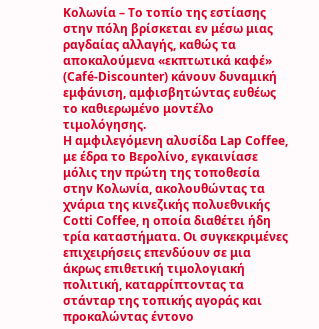Κολωνία – Το τοπίο της εστίασης στην πόλη βρίσκεται εν μέσω μιας ραγδαίας αλλαγής, καθώς τα αποκαλούμενα «εκπτωτικά καφέ» (Café-Discounter) κάνουν δυναμική εμφάνιση, αμφισβητώντας ευθέως το καθιερωμένο μοντέλο τιμολόγησης.
Η αμφιλεγόμενη αλυσίδα Lap Coffee, με έδρα το Βερολίνο, εγκαινίασε μόλις την πρώτη της τοποθεσία στην Κολωνία, ακολουθώντας τα χνάρια της κινεζικής πολυεθνικής Cotti Coffee, η οποία διαθέτει ήδη τρία καταστήματα. Οι συγκεκριμένες επιχειρήσεις επενδύουν σε μια άκρως επιθετική τιμολογιακή πολιτική, καταρρίπτοντας τα στάνταρ της τοπικής αγοράς και προκαλώντας έντονο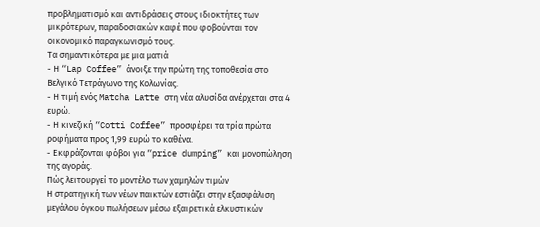προβληματισμό και αντιδράσεις στους ιδιοκτήτες των μικρότερων, παραδοσιακών καφέ που φοβούνται τον οικονομικό παραγκωνισμό τους.
Τα σημαντικότερα με μια ματιά
- Η “Lap Coffee” άνοιξε την πρώτη της τοποθεσία στο Βελγικό Τετράγωνο της Κολωνίας.
- Η τιμή ενός Matcha Latte στη νέα αλυσίδα ανέρχεται στα 4 ευρώ.
- Η κινεζική “Cotti Coffee” προσφέρει τα τρία πρώτα ροφήματα προς 1,99 ευρώ το καθένα.
- Εκφράζονται φόβοι για “price dumping” και μονοπώληση της αγοράς.
Πώς λειτουργεί το μοντέλο των χαμηλών τιμών
Η στρατηγική των νέων παικτών εστιάζει στην εξασφάλιση μεγάλου όγκου πωλήσεων μέσω εξαιρετικά ελκυστικών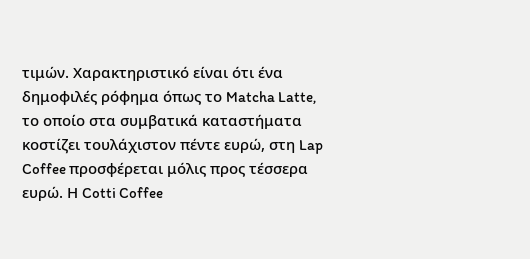τιμών. Χαρακτηριστικό είναι ότι ένα δημοφιλές ρόφημα όπως το Matcha Latte, το οποίο στα συμβατικά καταστήματα κοστίζει τουλάχιστον πέντε ευρώ, στη Lap Coffee προσφέρεται μόλις προς τέσσερα ευρώ. Η Cotti Coffee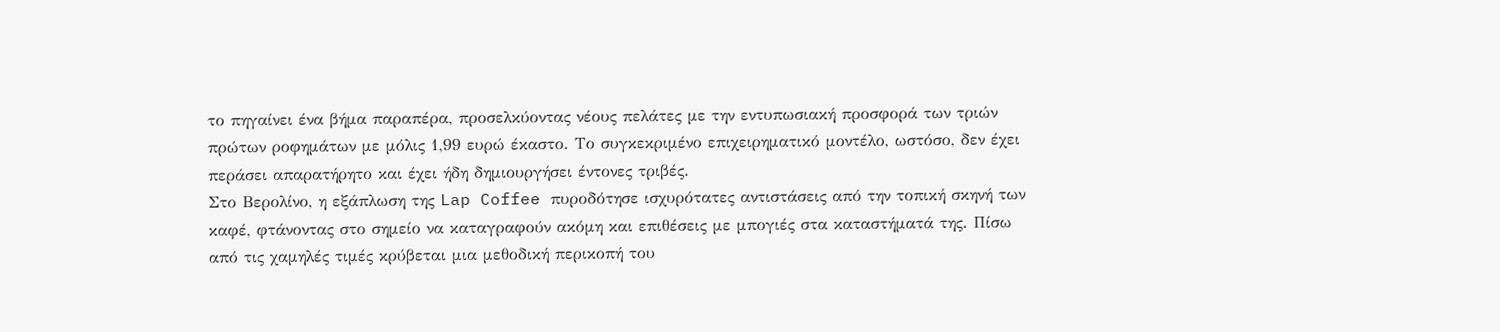το πηγαίνει ένα βήμα παραπέρα, προσελκύοντας νέους πελάτες με την εντυπωσιακή προσφορά των τριών πρώτων ροφημάτων με μόλις 1,99 ευρώ έκαστο. Το συγκεκριμένο επιχειρηματικό μοντέλο, ωστόσο, δεν έχει περάσει απαρατήρητο και έχει ήδη δημιουργήσει έντονες τριβές.
Στο Βερολίνο, η εξάπλωση της Lap Coffee πυροδότησε ισχυρότατες αντιστάσεις από την τοπική σκηνή των καφέ, φτάνοντας στο σημείο να καταγραφούν ακόμη και επιθέσεις με μπογιές στα καταστήματά της. Πίσω από τις χαμηλές τιμές κρύβεται μια μεθοδική περικοπή του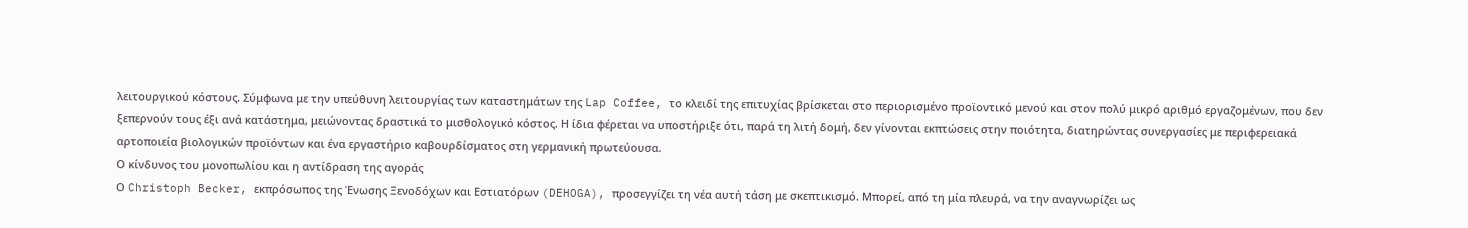λειτουργικού κόστους. Σύμφωνα με την υπεύθυνη λειτουργίας των καταστημάτων της Lap Coffee, το κλειδί της επιτυχίας βρίσκεται στο περιορισμένο προϊοντικό μενού και στον πολύ μικρό αριθμό εργαζομένων, που δεν ξεπερνούν τους έξι ανά κατάστημα, μειώνοντας δραστικά το μισθολογικό κόστος. Η ίδια φέρεται να υποστήριξε ότι, παρά τη λιτή δομή, δεν γίνονται εκπτώσεις στην ποιότητα, διατηρώντας συνεργασίες με περιφερειακά αρτοποιεία βιολογικών προϊόντων και ένα εργαστήριο καβουρδίσματος στη γερμανική πρωτεύουσα.
Ο κίνδυνος του μονοπωλίου και η αντίδραση της αγοράς
Ο Christoph Becker, εκπρόσωπος της Ένωσης Ξενοδόχων και Εστιατόρων (DEHOGA), προσεγγίζει τη νέα αυτή τάση με σκεπτικισμό. Μπορεί, από τη μία πλευρά, να την αναγνωρίζει ως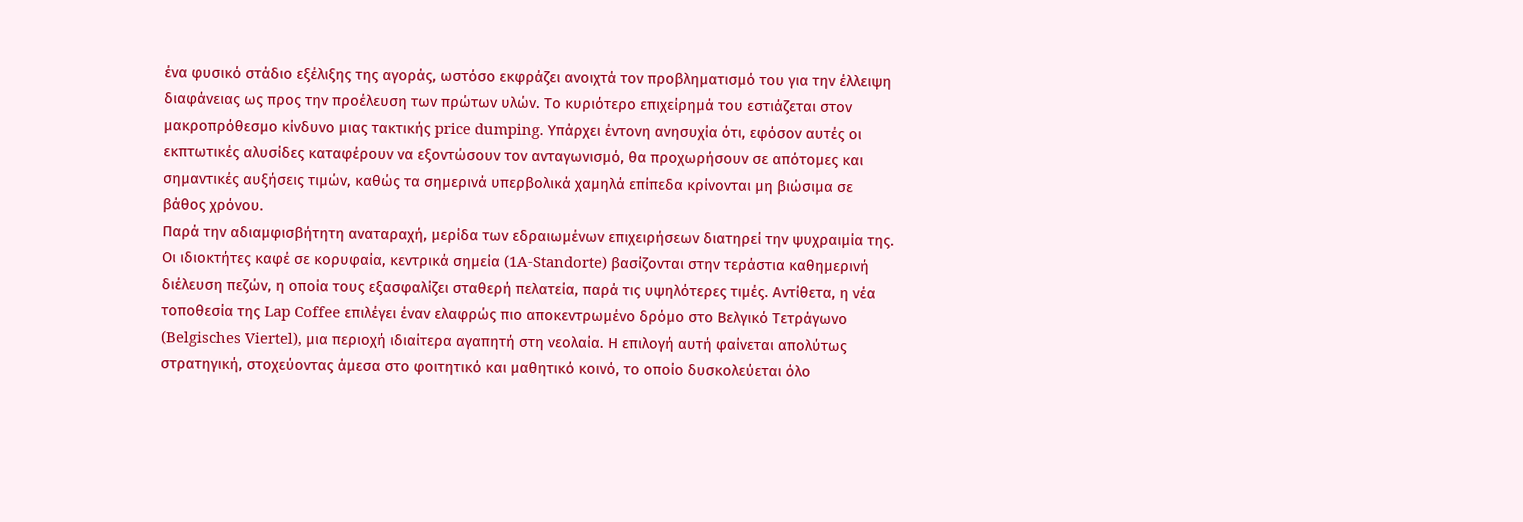ένα φυσικό στάδιο εξέλιξης της αγοράς, ωστόσο εκφράζει ανοιχτά τον προβληματισμό του για την έλλειψη διαφάνειας ως προς την προέλευση των πρώτων υλών. Το κυριότερο επιχείρημά του εστιάζεται στον μακροπρόθεσμο κίνδυνο μιας τακτικής price dumping. Υπάρχει έντονη ανησυχία ότι, εφόσον αυτές οι εκπτωτικές αλυσίδες καταφέρουν να εξοντώσουν τον ανταγωνισμό, θα προχωρήσουν σε απότομες και σημαντικές αυξήσεις τιμών, καθώς τα σημερινά υπερβολικά χαμηλά επίπεδα κρίνονται μη βιώσιμα σε βάθος χρόνου.
Παρά την αδιαμφισβήτητη αναταραχή, μερίδα των εδραιωμένων επιχειρήσεων διατηρεί την ψυχραιμία της. Οι ιδιοκτήτες καφέ σε κορυφαία, κεντρικά σημεία (1A-Standorte) βασίζονται στην τεράστια καθημερινή διέλευση πεζών, η οποία τους εξασφαλίζει σταθερή πελατεία, παρά τις υψηλότερες τιμές. Αντίθετα, η νέα τοποθεσία της Lap Coffee επιλέγει έναν ελαφρώς πιο αποκεντρωμένο δρόμο στο Βελγικό Τετράγωνο (Belgisches Viertel), μια περιοχή ιδιαίτερα αγαπητή στη νεολαία. Η επιλογή αυτή φαίνεται απολύτως στρατηγική, στοχεύοντας άμεσα στο φοιτητικό και μαθητικό κοινό, το οποίο δυσκολεύεται όλο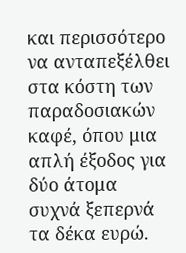και περισσότερο να ανταπεξέλθει στα κόστη των παραδοσιακών καφέ, όπου μια απλή έξοδος για δύο άτομα συχνά ξεπερνά τα δέκα ευρώ.